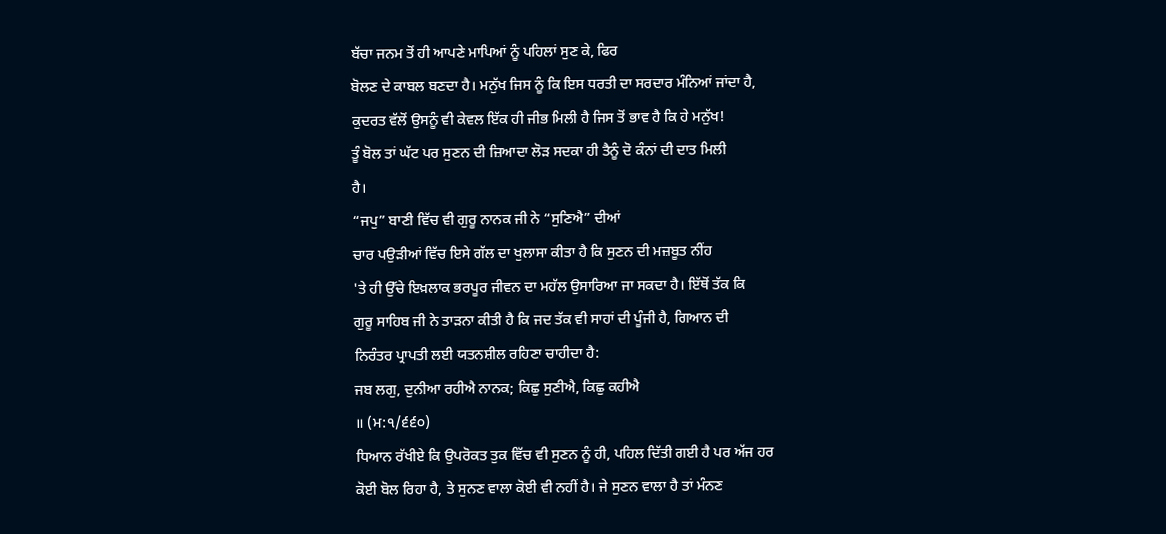ਬੱਚਾ ਜਨਮ ਤੋਂ ਹੀ ਆਪਣੇ ਮਾਪਿਆਂ ਨੂੰ ਪਹਿਲਾਂ ਸੁਣ ਕੇ, ਫਿਰ
ਬੋਲਣ ਦੇ ਕਾਬਲ ਬਣਦਾ ਹੈ। ਮਨੁੱਖ ਜਿਸ ਨੂੰ ਕਿ ਇਸ ਧਰਤੀ ਦਾ ਸਰਦਾਰ ਮੰਨਿਆਂ ਜਾਂਦਾ ਹੈ,
ਕੁਦਰਤ ਵੱਲੋਂ ਉਸਨੂੰ ਵੀ ਕੇਵਲ ਇੱਕ ਹੀ ਜੀਭ ਮਿਲੀ ਹੈ ਜਿਸ ਤੋਂ ਭਾਵ ਹੈ ਕਿ ਹੇ ਮਨੁੱਖ!
ਤੂੰ ਬੋਲ ਤਾਂ ਘੱਟ ਪਰ ਸੁਣਨ ਦੀ ਜ਼ਿਆਦਾ ਲੋੜ ਸਦਕਾ ਹੀ ਤੈਨੂੰ ਦੋ ਕੰਨਾਂ ਦੀ ਦਾਤ ਮਿਲੀ
ਹੈ।
“ਜਪੁ” ਬਾਣੀ ਵਿੱਚ ਵੀ ਗੁਰੂ ਨਾਨਕ ਜੀ ਨੇ “ਸੁਣਿਐ” ਦੀਆਂ
ਚਾਰ ਪਉੜੀਆਂ ਵਿੱਚ ਇਸੇ ਗੱਲ ਦਾ ਖੁਲਾਸਾ ਕੀਤਾ ਹੈ ਕਿ ਸੁਣਨ ਦੀ ਮਜ਼ਬੂਤ ਨੀਂਹ
'ਤੇ ਹੀ ਉੱਚੇ ਇਖ਼ਲਾਕ ਭਰਪੂਰ ਜੀਵਨ ਦਾ ਮਹੱਲ ਉਸਾਰਿਆ ਜਾ ਸਕਦਾ ਹੈ। ਇੱਥੋਂ ਤੱਕ ਕਿ
ਗੁਰੂ ਸਾਹਿਬ ਜੀ ਨੇ ਤਾੜਨਾ ਕੀਤੀ ਹੈ ਕਿ ਜਦ ਤੱਕ ਵੀ ਸਾਹਾਂ ਦੀ ਪੂੰਜੀ ਹੈ, ਗਿਆਨ ਦੀ
ਨਿਰੰਤਰ ਪ੍ਰਾਪਤੀ ਲਈ ਯਤਨਸ਼ੀਲ ਰਹਿਣਾ ਚਾਹੀਦਾ ਹੈ:
ਜਬ ਲਗੁ, ਦੁਨੀਆ ਰਹੀਐ ਨਾਨਕ; ਕਿਛੁ ਸੁਣੀਐ, ਕਿਛੁ ਕਹੀਐ
॥ (ਮ:੧/੬੬੦)
ਧਿਆਨ ਰੱਖੀਏ ਕਿ ਉਪਰੋਕਤ ਤੁਕ ਵਿੱਚ ਵੀ ਸੁਣਨ ਨੂੰ ਹੀ, ਪਹਿਲ ਦਿੱਤੀ ਗਈ ਹੈ ਪਰ ਅੱਜ ਹਰ
ਕੋਈ ਬੋਲ ਰਿਹਾ ਹੈ, ਤੇ ਸੁਨਣ ਵਾਲਾ ਕੋਈ ਵੀ ਨਹੀਂ ਹੈ। ਜੇ ਸੁਣਨ ਵਾਲਾ ਹੈ ਤਾਂ ਮੰਨਣ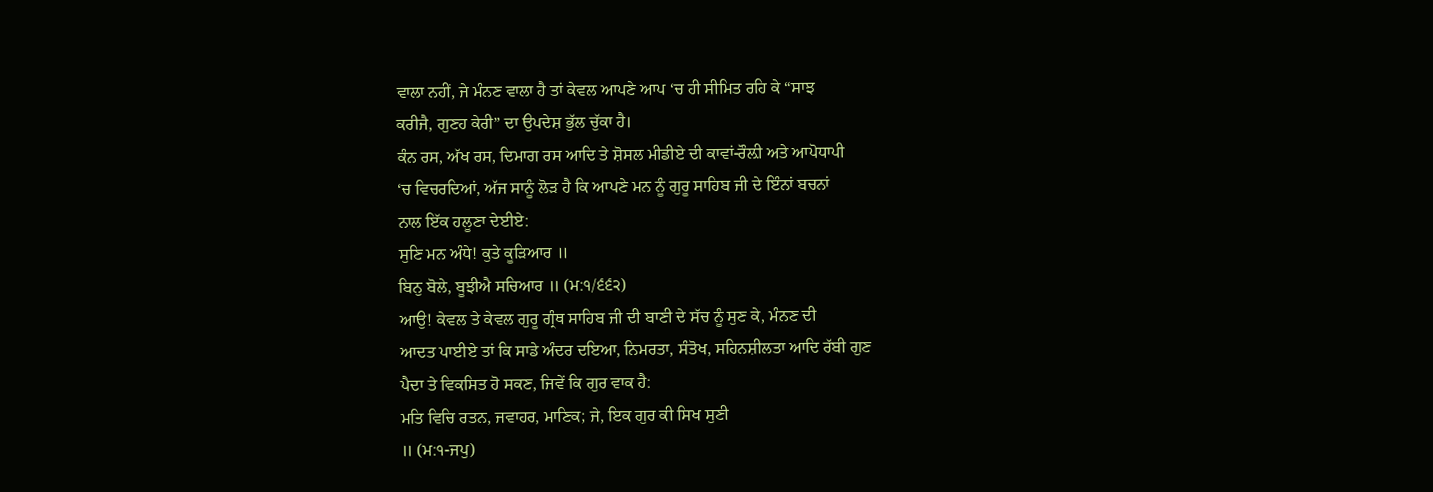ਵਾਲਾ ਨਹੀਂ, ਜੇ ਮੰਨਣ ਵਾਲਾ ਹੈ ਤਾਂ ਕੇਵਲ ਆਪਣੇ ਆਪ ‘ਚ ਹੀ ਸੀਮਿਤ ਰਹਿ ਕੇ “ਸਾਝ
ਕਰੀਜੈ, ਗੁਣਹ ਕੇਰੀ” ਦਾ ਉਪਦੇਸ਼ ਭੁੱਲ ਚੁੱਕਾ ਹੈ।
ਕੰਨ ਰਸ, ਅੱਖ ਰਸ, ਦਿਮਾਗ ਰਸ ਆਦਿ ਤੇ ਸ਼ੋਸਲ ਮੀਡੀਏ ਦੀ ਕਾਵਾਂ-ਰੌਲ਼ੀ ਅਤੇ ਆਪੋਧਾਪੀ
‘ਚ ਵਿਚਰਦਿਆਂ, ਅੱਜ ਸਾਨੂੰ ਲੋੜ ਹੈ ਕਿ ਆਪਣੇ ਮਨ ਨੂੰ ਗੁਰੂ ਸਾਹਿਬ ਜੀ ਦੇ ਇੰਨਾਂ ਬਚਨਾਂ
ਨਾਲ ਇੱਕ ਹਲੂਣਾ ਦੇਈਏ:
ਸੁਣਿ ਮਨ ਅੰਧੇ! ਕੁਤੇ ਕੂੜਿਆਰ ॥
ਬਿਨੁ ਬੋਲੇ, ਬੂਝੀਐ ਸਚਿਆਰ ॥ (ਮ:੧/੬੬੨)
ਆਉ! ਕੇਵਲ ਤੇ ਕੇਵਲ ਗੁਰੂ ਗ੍ਰੰਥ ਸਾਹਿਬ ਜੀ ਦੀ ਬਾਣੀ ਦੇ ਸੱਚ ਨੂੰ ਸੁਣ ਕੇ, ਮੰਨਣ ਦੀ
ਆਦਤ ਪਾਈਏ ਤਾਂ ਕਿ ਸਾਡੇ ਅੰਦਰ ਦਇਆ, ਨਿਮਰਤਾ, ਸੰਤੋਖ, ਸਹਿਨਸ਼ੀਲਤਾ ਆਦਿ ਰੱਬੀ ਗੁਣ
ਪੈਦਾ ਤੇ ਵਿਕਸਿਤ ਹੋ ਸਕਣ, ਜਿਵੇਂ ਕਿ ਗੁਰ ਵਾਕ ਹੈ:
ਮਤਿ ਵਿਚਿ ਰਤਨ, ਜਵਾਹਰ, ਮਾਣਿਕ; ਜੇ, ਇਕ ਗੁਰ ਕੀ ਸਿਖ ਸੁਣੀ
॥ (ਮ:੧-ਜਪੁ)